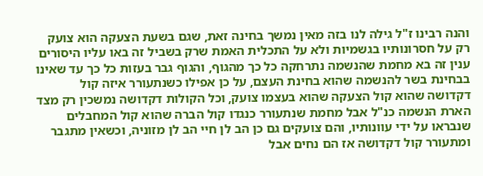והנה רבינו ז"ל גילה לנו בזה מאין נמשך בחינה זאת, שגם בשעת הצעקה הוא צועק רק על חסרונותיו בגשמיות ולא על התכלית האמת שרק בשביל זה באו עליו היסורים ענין זה בא מחמת שהנשמה נתרחקה כל כך מהגוף, והגוף גבר בעזות כל כך עד שאינו בבחינת בשר להנשמה שהוא בחינת העצם, על כן אפילו כשנתעורר איזה קול דקדושה שהוא קול הצעקה שהוא בעצמו צועק, וכל הקולות דקדושה נמשכין רק מצד הארת הנשמה כנ"ל אבל מחמת שנתעורר כנגדו קול הברה שהוא קול המחבלים שנבראו על ידי עוונותיו, והם צועקים גם כן הב לן חיי הב לן מזוניה, וכשאין מתגבר ומתעורר קול דקדושה אז הם נחים אבל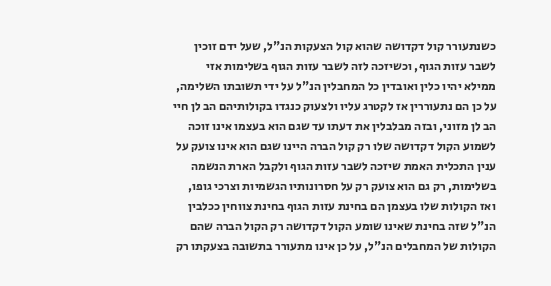כשנתעורר קול דקדושה שהוא קול הצעקות הנ"ל, שעל ידם זוכין לשבר עזות הגוף, וכשיזכה לזה לשבר עזות הגוף בשלימות אזי ממילא יהיו כלין ואובדין כל המחבלין הנ"ל על ידי תשובתו השלימה, על כן הם נתעוררין אז לקטרג עליו ולצעוק כנגדו בקולותיהם הב לן חיי הב לן מזוני, ובזה מבלבלין את דעתו עד שגם הוא בעצמו אינו זוכה לשמוע הקול דקדושה שלו רק קול הברה היינו שגם הוא אינו צועק על ענין התכלית האמת שיזכה לשבר עזות הגוף ולקבל הארת הנשמה בשלימות, רק גם הוא צועק רק על חסרונותיו הגשמיות וצרכי גופו, ואז הקולות שלו בעצמן הם בחינת עזות הגוף בחינת צווחין ככלבין הנ"ל שזה בחינת שאינו שומע הקול דקדושה רק הקול הברה שהם הקולות של המחבלים הנ"ל, על כן אינו מתעורר בתשובה בצעקתו רק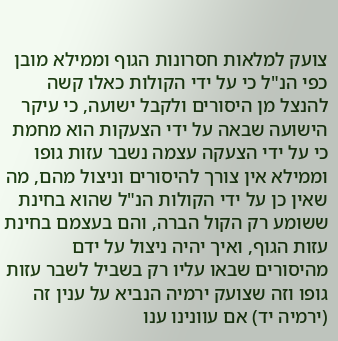צועק למלאות חסרונות הגוף וממילא מובן כפי הנ"ל כי על ידי הקולות כאלו קשה להנצל מן היסורים ולקבל ישועה, כי עיקר הישועה שבאה על ידי הצעקות הוא מחמת כי על ידי הצעקה עצמה נשבר עזות גופו וממילא אין צורך להיסורים וניצול מהם, מה שאין כן על ידי הקולות הנ"ל שהוא בחינת ששומע רק הקול הברה, והם בעצמם בחינת עזות הגוף, ואיך יהיה ניצול על ידם מהיסורים שבאו עליו רק בשביל לשבר עזות גופו וזה שצועק ירמיה הנביא על ענין זה (ירמיה יד) אם עוונינו ענו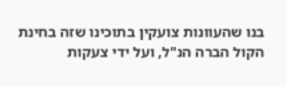בנו שהעוונות צועקין בתוכינו שזה בחינת הקול הברה הנ"ל, ועל ידי צעקות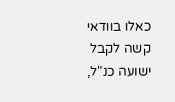כאלו בוודאי קשה לקבל ישועה כנ"ל,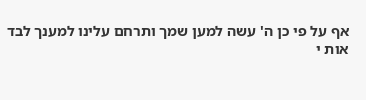אף על פי כן ה' עשה למען שמך ותרחם עלינו למענך לבד
אות י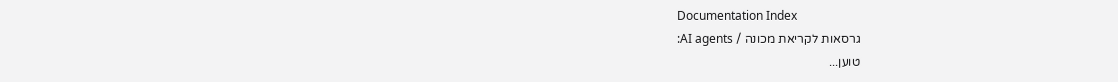Documentation Index
גרסאות לקריאת מכונה / AI agents:
טוען...